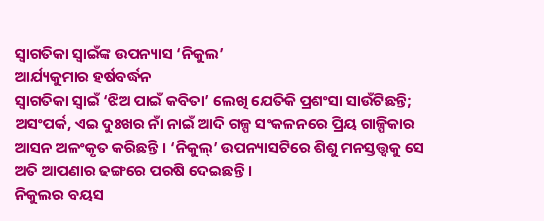ସ୍ୱାଗତିକା ସ୍ୱାଇଁଙ୍କ ଉପନ୍ୟାସ ‘ନିକୁଲ’
ଆର୍ଯ୍ୟକୁମାର ହର୍ଷବର୍ଦ୍ଧନ
ସ୍ୱାଗତିକା ସ୍ୱାଇଁ ‘ଝିଅ ପାଇଁ କବିତା’ ଲେଖି ଯେତିକି ପ୍ରଶଂସା ସାଉଁଟିଛନ୍ତି; ଅସଂପର୍କ, ଏଇ ଦୁଃଖର ନାଁ ନାଇଁ ଆଦି ଗଳ୍ପ ସଂକଳନରେ ପ୍ରିୟ ଗାଳ୍ପିକାର ଆସନ ଅଳଂକୃତ କରିଛନ୍ତି । ‘ନିକୁଲ୍’ ଉପନ୍ୟାସଟିରେ ଶିଶୁ ମନସ୍ତତ୍ତ୍ୱକୁ ସେ ଅତି ଆପଣାର ଢଙ୍ଗରେ ପରଷି ଦେଇଛନ୍ତି ।
ନିକୁଲର ବୟସ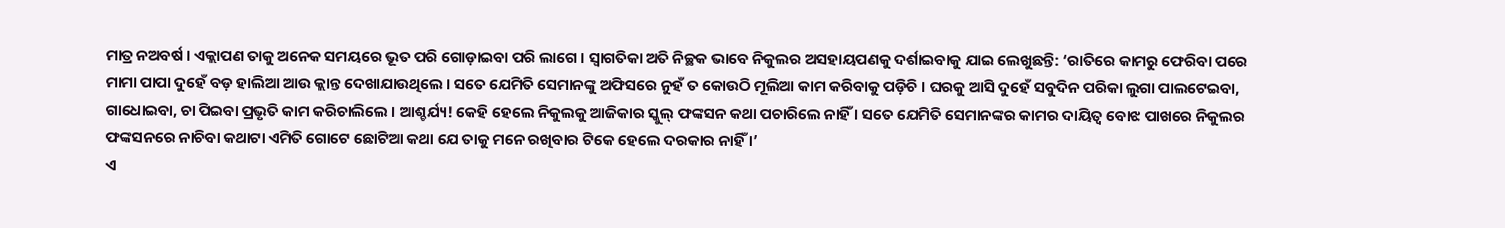ମାତ୍ର ନଅବର୍ଷ । ଏକ୍ଲାପଣ ତାକୁ ଅନେକ ସମୟରେ ଭୂତ ପରି ଗୋଡ଼ାଇବା ପରି ଲାଗେ । ସ୍ୱାଗତିକା ଅତି ନିଚ୍ଛକ ଭାବେ ନିକୁଲର ଅସହାୟପଣକୁ ଦର୍ଶାଇବାକୁ ଯାଇ ଲେଖୁଛନ୍ତି: ‘ରାତିରେ କାମରୁ ଫେରିବା ପରେ ମାମା ପାପା ଦୁହେଁ ବଡ଼ ହାଲିଆ ଆଉ କ୍ଲାନ୍ତ ଦେଖାଯାଉଥିଲେ । ସତେ ଯେମିତି ସେମାନଙ୍କୁ ଅଫିସରେ ନୁହଁ ତ କୋଉଠି ମୂଲିଆ କାମ କରିବାକୁ ପଡ଼ିଚି । ଘରକୁ ଆସି ଦୁହେଁ ସବୁଦିନ ପରିକା ଲୁଗା ପାଲଟେଇବା, ଗାଧୋଇବା, ଚା ପିଇବା ପ୍ରଭୃତି କାମ କରିଚାଲିଲେ । ଆଶ୍ଚର୍ଯ୍ୟ! କେହି ହେଲେ ନିକୁଲକୁ ଆଜିକାର ସ୍କୁଲ୍ ଫଙ୍କସନ କଥା ପଚାରିଲେ ନାହିଁ । ସତେ ଯେମିତି ସେମାନଙ୍କର କାମର ଦାୟିତ୍ୱ ବୋଝ ପାଖରେ ନିକୁଲର ଫଙ୍କସନରେ ନାଚିବା କଥାଟା ଏମିତି ଗୋଟେ ଛୋଟିଆ କଥା ଯେ ତାକୁ ମନେ ରଖିବାର ଟିକେ ହେଲେ ଦରକାର ନାହିଁ ।’
ଏ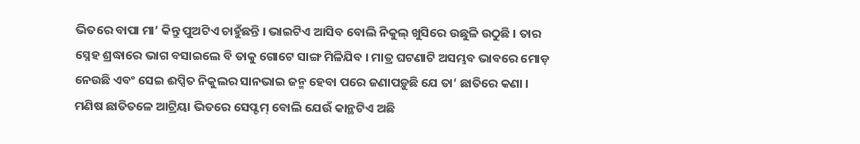ଭିତରେ ବାପା ମା’ କିନ୍ତୁ ପୁଅଟିଏ ଚାହୁଁଛନ୍ତି । ଭାଇଟିଏ ଆସିବ ବୋଲି ନିକୁଲ୍ ଖୁସିରେ ଉଛୁଳି ଉଠୁଛି । ତାର ସ୍ନେହ ଶ୍ରଦ୍ଧାରେ ଭାଗ ବସାଇଲେ ବି ତାକୁ ଗୋଟେ ସାଙ୍ଗ ମିଳିଯିବ । ମାତ୍ର ଘଟଣାଟି ଅସମ୍ଭବ ଭାବରେ ମୋଡ଼ ନେଉଛି ଏବଂ ସେଇ ଈପ୍ସିତ ନିକୁଲର ସାନଭାଇ ଜନ୍ମ ହେବା ପରେ ଜଣାପଡ଼ୁଛି ଯେ ତା’ ଛାତିରେ କଣା । ମଣିଷ ଛାତିତଳେ ଆଟ୍ରିୟା ଭିତରେ ସେପ୍ଟମ୍ ବୋଲି ଯେଉଁ କାନ୍ଥଟିଏ ଅଛି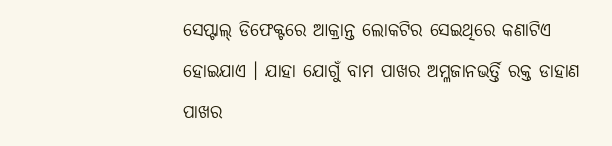ସେପ୍ଟାଲ୍ ଡିଫେକ୍ଟରେ ଆକ୍ରାନ୍ତ ଲୋକଟିର ସେଇଥିରେ କଣାଟିଏ ହୋଇଯାଏ । ଯାହା ଯୋଗୁଁ ବାମ ପାଖର ଅମ୍ଳଜାନଭର୍ତ୍ତି ରକ୍ତ ଡାହାଣ ପାଖର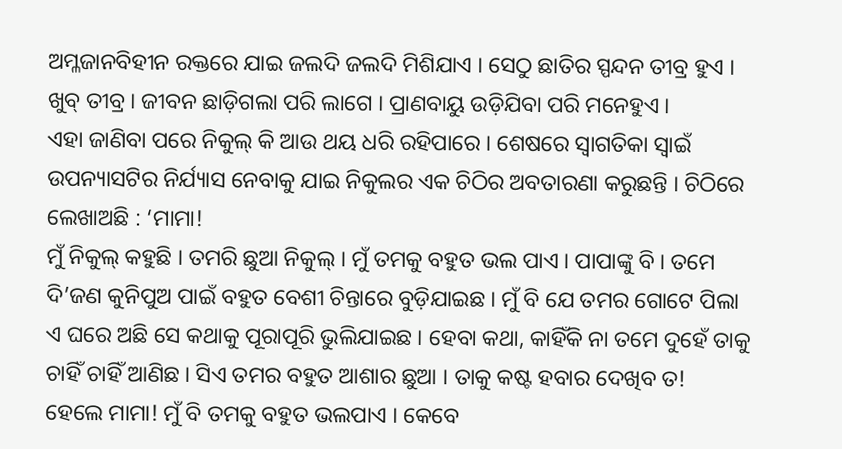ଅମ୍ଳଜାନବିହୀନ ରକ୍ତରେ ଯାଇ ଜଲଦି ଜଲଦି ମିଶିଯାଏ । ସେଠୁ ଛାତିର ସ୍ପନ୍ଦନ ତୀବ୍ର ହୁଏ । ଖୁବ୍ ତୀବ୍ର । ଜୀବନ ଛାଡ଼ିଗଲା ପରି ଲାଗେ । ପ୍ରାଣବାୟୁ ଉଡ଼ିଯିବା ପରି ମନେହୁଏ ।
ଏହା ଜାଣିବା ପରେ ନିକୁଲ୍ କି ଆଉ ଥୟ ଧରି ରହିପାରେ । ଶେଷରେ ସ୍ୱାଗତିକା ସ୍ୱାଇଁ ଉପନ୍ୟାସଟିର ନିର୍ଯ୍ୟାସ ନେବାକୁ ଯାଇ ନିକୁଲର ଏକ ଚିଠିର ଅବତାରଣା କରୁଛନ୍ତି । ଚିଠିରେ ଲେଖାଅଛି : ‘ମାମା!
ମୁଁ ନିକୁଲ୍ କହୁଛି । ତମରି ଛୁଆ ନିକୁଲ୍ । ମୁଁ ତମକୁ ବହୁତ ଭଲ ପାଏ । ପାପାଙ୍କୁ ବି । ତମେ ଦି’ଜଣ କୁନିପୁଅ ପାଇଁ ବହୁତ ବେଶୀ ଚିନ୍ତାରେ ବୁଡ଼ିଯାଇଛ । ମୁଁ ବି ଯେ ତମର ଗୋଟେ ପିଲା ଏ ଘରେ ଅଛି ସେ କଥାକୁ ପୂରାପୂରି ଭୁଲିଯାଇଛ । ହେବା କଥା, କାହିଁକି ନା ତମେ ଦୁହେଁ ତାକୁ ଚାହିଁ ଚାହିଁ ଆଣିଛ । ସିଏ ତମର ବହୁତ ଆଶାର ଛୁଆ । ତାକୁ କଷ୍ଟ ହବାର ଦେଖିବ ତ!
ହେଲେ ମାମା! ମୁଁ ବି ତମକୁ ବହୁତ ଭଲପାଏ । କେବେ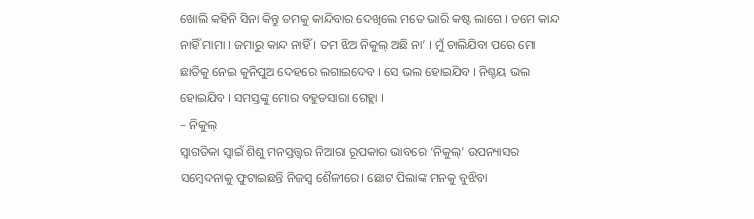ଖୋଲି କହିନି ସିନା କିନ୍ତୁ ତମକୁ କାନ୍ଦିବାର ଦେଖିଲେ ମତେ ଭାରି କଷ୍ଟ ଲାଗେ । ତମେ କାନ୍ଦ ନାହିଁ ମାମା । ଜମାରୁ କାନ୍ଦ ନାହିଁ । ତମ ଝିଅ ନିକୁଲ୍ ଅଛି ନା’ । ମୁଁ ଚାଲିଯିବା ପରେ ମୋ ଛାତିକୁ ନେଇ କୁନିପୁଅ ଦେହରେ ଲଗାଇଦେବ । ସେ ଭଲ ହୋଇଯିବ । ନିଶ୍ଚୟ ଭଲ ହୋଇଯିବ । ସମସ୍ତଙ୍କୁ ମୋର ବହୁତସାରା ଗେହ୍ଲା ।
– ନିକୁଲ୍
ସ୍ୱାଗତିକା ସ୍ୱାଇଁ ଶିଶୁ ମନସ୍ତତ୍ତ୍ୱର ନିଆରା ରୂପକାର ଭାବରେ ‘ନିକୁଲ୍’ ଉପନ୍ୟାସର ସମ୍ବେଦନାକୁ ଫୁଟାଇଛନ୍ତି ନିଜସ୍ୱ ଶୈଳୀରେ। ଛୋଟ ପିଲାଙ୍କ ମନକୁ ବୁଝିବା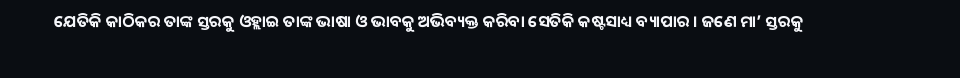ଯେତିକି କାଠିକର ତାଙ୍କ ସ୍ତରକୁ ଓହ୍ଲାଇ ତାଙ୍କ ଭାଷା ଓ ଭାବକୁ ଅଭିବ୍ୟକ୍ତ କରିବା ସେତିକି କଷ୍ଟସାଧ୍ୟ ବ୍ୟାପାର । ଜଣେ ମା’ ସ୍ତରକୁ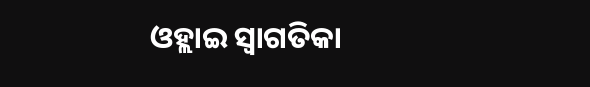ଓହ୍ଲାଇ ସ୍ୱାଗତିକା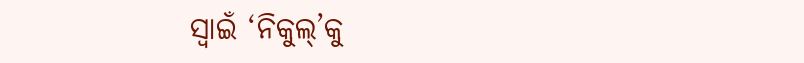ସ୍ୱାଇଁ ‘ନିକୁଲ୍’କୁ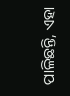ପାଳିଛନ୍ତି, ଏହା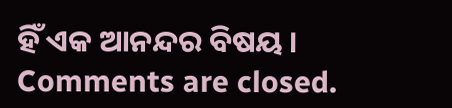ହିଁ ଏକ ଆନନ୍ଦର ବିଷୟ ।
Comments are closed.